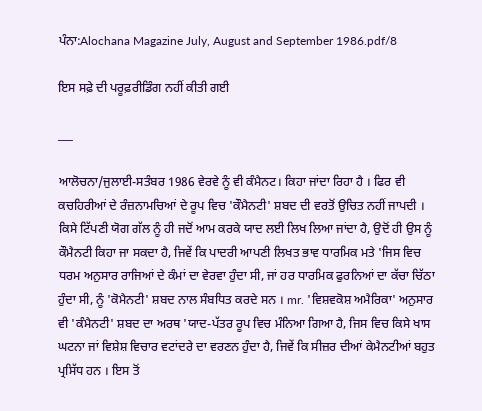ਪੰਨਾ:Alochana Magazine July, August and September 1986.pdf/8

ਇਸ ਸਫ਼ੇ ਦੀ ਪਰੂਫ਼ਰੀਡਿੰਗ ਨਹੀਂ ਕੀਤੀ ਗਈ

___

ਆਲੋਚਨਾ/ਜੁਲਾਈ-ਸਤੰਬਰ 1986 ਵੇਰਵੇ ਨੂੰ ਵੀ ਕੰਮੈਨਟ। ਕਿਹਾ ਜਾਂਦਾ ਰਿਹਾ ਹੈ । ਫਿਰ ਵੀ ਕਚਹਿਰੀਆਂ ਦੇ ਰੰਜ਼ਨਾਮਚਿਆਂ ਦੇ ਰੂਪ ਵਿਚ 'ਕੌਮੈਨਟੀ' ਸ਼ਬਦ ਦੀ ਵਰਤੋਂ ਉਚਿਤ ਨਹੀਂ ਜਾਪਦੀ । ਕਿਸੇ ਟਿੱਪਣੀ ਯੋਗ ਗੱਲ ਨੂੰ ਹੀ ਜਦੋਂ ਆਮ ਕਰਕੇ ਯਾਦ ਲਈ ਲਿਖ ਲਿਆ ਜਾਂਦਾ ਹੈ, ਉਦੋਂ ਹੀ ਉਸ ਨੂੰ ਕੌਮੈਨਟੀ ਕਿਹਾ ਜਾ ਸਕਦਾ ਹੈ, ਜਿਵੇਂ ਕਿ ਪਾਦਰੀ ਆਪਣੀ ਲਿਖਤ ਭਾਵ ਧਾਰਮਿਕ ਮਤੇ 'ਜਿਸ ਵਿਚ ਧਰਮ ਅਨੁਸਾਰ ਰਾਜਿਆਂ ਦੇ ਕੰਮਾਂ ਦਾ ਵੇਰਵਾ ਹੁੰਦਾ ਸੀ, ਜਾਂ ਹਰ ਧਾਰਮਿਕ ਫੁਰਨਿਆਂ ਦਾ ਕੱਚਾ ਚਿੱਠਾ ਹੁੰਦਾ ਸੀ, ਨੂੰ 'ਕੋਮੈਨਟੀ' ਸ਼ਬਦ ਨਾਲ ਸੰਬਧਿਤ ਕਰਦੇ ਸਨ । mr. 'ਵਿਸ਼ਵਕੋਸ਼ ਅਮੈਰਿਕਾ' ਅਨੁਸਾਰ ਵੀ 'ਕੰਮੈਨਟੀ' ਸ਼ਬਦ ਦਾ ਅਰਥ 'ਯਾਦ-ਪੱਤਰ ਰੂਪ ਵਿਚ ਮੰਨਿਆ ਗਿਆ ਹੈ, ਜਿਸ ਵਿਚ ਕਿਸੇ ਖਾਸ ਘਟਨਾ ਜਾਂ ਵਿਸ਼ੇਸ਼ ਵਿਚਾਰ ਵਟਾਂਦਰੇ ਦਾ ਵਰਣਨ ਹੁੰਦਾ ਹੈ, ਜਿਵੇਂ ਕਿ ਸੀਜ਼ਰ ਦੀਆਂ ਕੇਮੈਨਟੀਆਂ ਬਹੁਤ ਪ੍ਰਸਿੱਧ ਹਨ । ਇਸ ਤੋਂ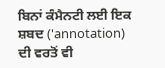ਬਿਨਾਂ ਕੰਮੈਨਟੀ ਲਈ ਇਕ ਸ਼ਬਦ ('annotation) ਦੀ ਵਰਤੋਂ ਵੀ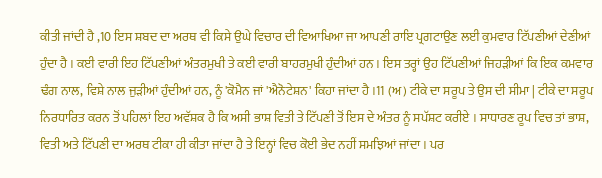ਕੀਤੀ ਜਾਂਦੀ ਹੈ ,10 ਇਸ ਸ਼ਬਦ ਦਾ ਅਰਥ ਵੀ ਕਿਸੇ ਉਘੇ ਵਿਚਾਰ ਦੀ ਵਿਆਖਿਆ ਜਾ ਆਪਣੀ ਰਾਇ ਪ੍ਰਗਟਾਉਣ ਲਈ ਕੁਮਵਾਰ ਟਿੱਪਣੀਆਂ ਦੇਣੀਆਂ ਹੁੰਦਾ ਹੈ । ਕਈ ਵਾਰੀ ਇਹ ਟਿੱਪਣੀਆਂ ਅੰਤਰਮੁਖੀ ਤੇ ਕਈ ਵਾਰੀ ਬਾਹਰਮੁਖੀ ਹੁੰਦੀਆਂ ਹਨ । ਇਸ ਤਰ੍ਹਾਂ ਉਹ ਟਿੱਪਣੀਆਂ ਜਿਹੜੀਆਂ ਕਿ ਇਕ ਕਮਵਾਰ ਢੰਗ ਨਾਲ, ਵਿਸ਼ੇ ਨਾਲ ਜੁੜੀਆਂ ਹੁੰਦੀਆਂ ਹਨ, ਨੂੰ 'ਕੋਮੈਨ ਜਾਂ 'ਐਨੋਟੇਸ਼ਨ' ਕਿਹਾ ਜਾਂਦਾ ਹੈ ।11 (ਅ) ਟੀਕੇ ਦਾ ਸਰੂਪ ਤੇ ਉਸ ਦੀ ਸੀਮਾ | ਟੀਕੇ ਦਾ ਸਰੂਪ ਨਿਰਧਾਰਿਤ ਕਰਨ ਤੋਂ ਪਹਿਲਾਂ ਇਹ ਅਵੱਸ਼ਕ ਹੈ ਕਿ ਅਸੀ ਭਾਸ਼ ਵਿਤੀ ਤੇ ਟਿੱਪਣੀ ਤੋਂ ਇਸ ਦੇ ਅੰਤਰ ਨੂੰ ਸਪੱਸ਼ਟ ਕਰੀਏ । ਸਾਧਾਰਣ ਰੂਪ ਵਿਚ ਤਾਂ ਭਾਸ਼, ਵਿਤੀ ਅਤੇ ਟਿੱਪਣੀ ਦਾ ਅਰਥ ਟੀਕਾ ਹੀ ਕੀਤਾ ਜਾਂਦਾ ਹੈ ਤੇ ਇਨ੍ਹਾਂ ਵਿਚ ਕੋਈ ਭੇਦ ਨਹੀਂ ਸਮਝਿਆਂ ਜਾਂਦਾ । ਪਰ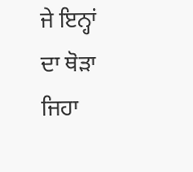ਜੇ ਇਨ੍ਹਾਂ ਦਾ ਥੋੜਾ ਜਿਹਾ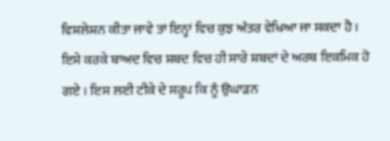ਵਿਸ਼ਲੇਸ਼ਨ ਕੀਤਾ ਜਾਵੇ ਤਾਂ ਇਨ੍ਹਾਂ ਵਿਚ ਕੁਝ ਅੰਤਰ ਵੇਖਿਆ ਜਾ ਸਕਦਾ ਹੈ । ਇਸੇ ਕਰਕੇ ਬਾਅਦ ਵਿਚ ਸ਼ਬਦ ਵਿਚ ਹੀ ਸਾਰੇ ਸ਼ਬਦਾਂ ਦੇ ਅਰਥ ਇਕਮਿਕ ਹੋ ਗਏ । ਇਸ ਲਈ ਟੀਕੇ ਦੇ ਸਰੂਪ ਕਿ ਨੂੰ ਉਘਾੜਨ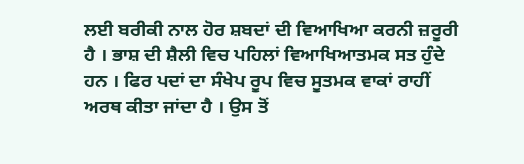ਲਈ ਬਰੀਕੀ ਨਾਲ ਹੋਰ ਸ਼ਬਦਾਂ ਦੀ ਵਿਆਖਿਆ ਕਰਨੀ ਜ਼ਰੂਰੀ ਹੈ । ਭਾਸ਼ ਦੀ ਸ਼ੈਲੀ ਵਿਚ ਪਹਿਲਾਂ ਵਿਆਖਿਆਤਮਕ ਸਤ ਹੁੰਦੇ ਹਨ । ਫਿਰ ਪਦਾਂ ਦਾ ਸੰਖੇਪ ਰੂਪ ਵਿਚ ਸੂਤਮਕ ਵਾਕਾਂ ਰਾਹੀਂ ਅਰਥ ਕੀਤਾ ਜਾਂਦਾ ਹੈ । ਉਸ ਤੋਂ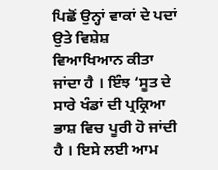ਪਿਛੋਂ ਉਨ੍ਹਾਂ ਵਾਕਾਂ ਦੇ ਪਦਾਂ ਉਤੇ ਵਿਸ਼ੇਸ਼ ਵਿਆਖਿਆਨ ਕੀਤਾ ਜਾਂਦਾ ਹੈ । ਇੰਝ ‘ਸੂਤ ਦੇ ਸਾਰੇ ਖੰਡਾਂ ਦੀ ਪ੍ਰਕ੍ਰਿਆ ਭਾਸ਼ ਵਿਚ ਪੂਰੀ ਹੋ ਜਾਂਦੀ ਹੈ । ਇਸੇ ਲਈ ਆਮ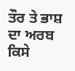ਤੌਰ ਤੇ ਭਾਸ਼ ਦਾ ਅਰਬ ਕਿਸੇ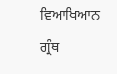ਵਿਆਖਿਆਨ ਗ੍ਰੰਥ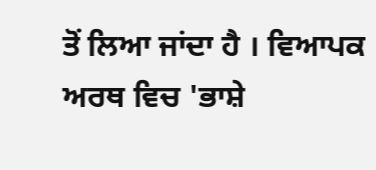ਤੋਂ ਲਿਆ ਜਾਂਦਾ ਹੈ । ਵਿਆਪਕ ਅਰਥ ਵਿਚ 'ਭਾਸ਼ੇ